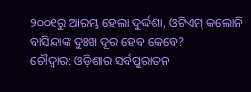୨୦୦୧ରୁ ଆରମ୍ଭ ହେଲା ଦୁର୍ଦ୍ଦଶା, ଓଟିଏମ୍ କଲୋନି ବାସିନ୍ଦାଙ୍କ ଦୁଃଖ ଦୂର ହେବ କେବେ?
ଚୌଦ୍ବାର: ଓଡ଼ିଶାର ସର୍ବପୁରାତନ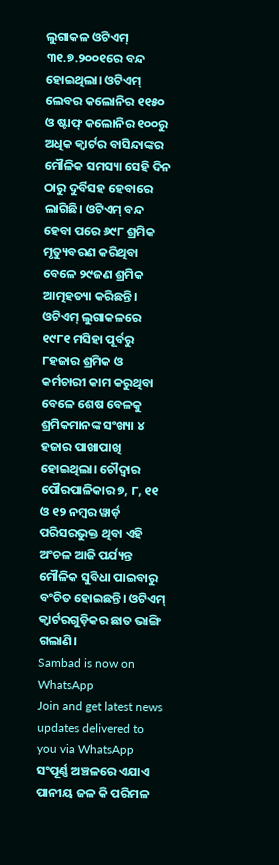ଲୁଗାକଳ ଓଟିଏମ୍ ୩୧.୭.୨୦୦୧ରେ ବନ୍ଦ ହୋଇଥିଲା। ଓଟିଏମ୍ ଲେବର କଲୋନିର ୧୧୫୦ ଓ ଷ୍ଟାଫ୍ କଲୋନିର ୧୦୦ରୁ ଅଧିକ କ୍ବାର୍ଟର ବାସିନ୍ଦାଙ୍କର ମୌଳିକ ସମସ୍ୟା ସେହି ଦିନ ଠାରୁ ଦୁର୍ବିସହ ହେବାରେ ଲାଗିଛି। ଓଟିଏମ୍ ବନ୍ଦ ହେବା ପରେ ୬୯୮ ଶ୍ରମିକ ମୃତ୍ୟୁବରଣ କରିଥିବା ବେଳେ ୨୯ଜଣ ଶ୍ରମିକ ଆତ୍ମହତ୍ୟା କରିଛନ୍ତି। ଓଟିଏମ୍ ଲୁଗାକଳରେ ୧୯୮୧ ମସିହା ପୂର୍ବରୁ ୮ହଜାର ଶ୍ରମିକ ଓ କର୍ମଚାରୀ କାମ କରୁଥିବା ବେଳେ ଶେଷ ବେଳକୁ ଶ୍ରମିକମାନଙ୍କ ସଂଖ୍ୟା ୪ ହଜାର ପାଖାପାଖି ହୋଇଥିଲା। ଚୌଦ୍ବାର ପୌରପାଳିକାର ୭, ୮, ୧୧ ଓ ୧୨ ନମ୍ବର ୱାର୍ଡ଼ ପରିସରଭୁକ୍ତ ଥିବା ଏହି ଅଂଚଳ ଆଜି ପର୍ଯ୍ୟନ୍ତ ମୌଳିକ ସୁବିଧା ପାଇବାରୁ ବଂଚିତ ହୋଇଛନ୍ତି। ଓଟିଏମ୍ କ୍ବାର୍ଟରଗୁଡ଼ିକର ଛାତ ଭାଙ୍ଗି ଗଲାଣି।
Sambad is now on WhatsApp
Join and get latest news updates delivered to you via WhatsApp
ସଂପୂର୍ଣ୍ଣ ଅଞ୍ଚଳରେ ଏଯାଏ ପାନୀୟ ଜଳ କି ପରିମଳ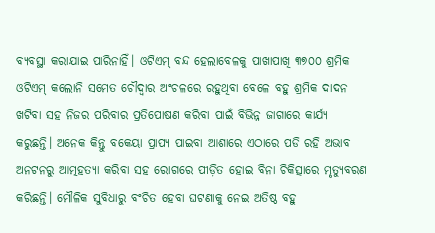ବ୍ୟବସ୍ଥା କରାଯାଇ ପାରିନାହିଁ। ଓଟିଏମ୍ ବନ୍ଦ ହେଲାବେଳକୁ ପାଖାପାଖି ୩୭୦୦ ଶ୍ରମିକ ଓଟିଏମ୍ କଲୋନି ସମେତ ଚୌଦ୍ବାର ଅଂଚଳରେ ରହୁଥିବା ବେଳେ ବହୁ ଶ୍ରମିକ ଦାଦନ ଖଟିବା ସହ ନିଜର ପରିବାର ପ୍ରତିପୋଷଣ କରିବା ପାଇଁ ବିଭିନ୍ନ ଜାଗାରେ କାର୍ଯ୍ୟ କରୁଛନ୍ତି। ଅନେକ କିନ୍ତୁ ବକେୟା ପ୍ରାପ୍ୟ ପାଇବା ଆଶାରେ ଏଠାରେ ପଡି ରହି ଅଭାବ ଅନଟନରୁ ଆତ୍ମହତ୍ୟା କରିବା ସହ ରୋଗରେ ପୀଡ଼ିତ ହୋଇ ବିନା ଚିକିତ୍ସାରେ ମୃତ୍ୟୁବରଣ କରିଛନ୍ତି। ମୌଳିକ ସୁବିଧାରୁ ବଂଚିତ ହେବା ଘଟଣାକୁ ନେଇ ଅତିଷ୍ଠ ବହୁ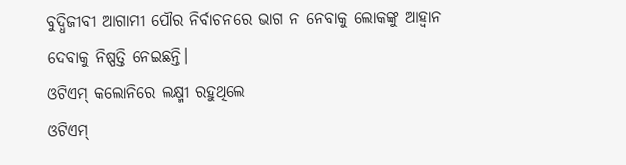ବୁଦ୍ଧିଜୀବୀ ଆଗାମୀ ପୌର ନିର୍ବାଚନରେ ଭାଗ ନ ନେବାକୁ ଲୋକଙ୍କୁ ଆହ୍ବାନ ଦେବାକୁ ନିଷ୍ପତ୍ତି ନେଇଛନ୍ତି।
ଓଟିଏମ୍ କଲୋନିରେ ଲକ୍ଷ୍ମୀ ରହୁଥିଲେ
ଓଟିଏମ୍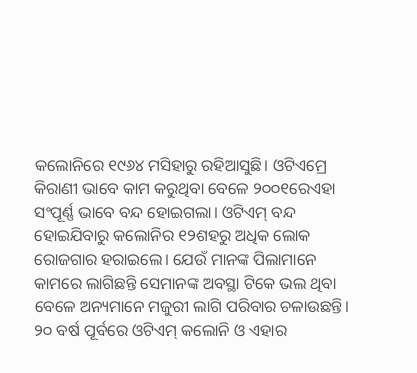କଲୋନିରେ ୧୯୬୪ ମସିହାରୁ ରହିଆସୁଛି। ଓଟିଏମ୍ରେ କିରାଣୀ ଭାବେ କାମ କରୁଥିବା ବେଳେ ୨୦୦୧ରେଏହା ସଂପୂର୍ଣ୍ଣ ଭାବେ ବନ୍ଦ ହୋଇଗଲା। ଓଟିଏମ୍ ବନ୍ଦ ହୋଇଯିବାରୁ କଲୋନିର ୧୨ଶହରୁ ଅଧିକ ଲୋକ ରୋଜଗାର ହରାଇଲେ। ଯେଉଁ ମାନଙ୍କ ପିଲାମାନେ କାମରେ ଲାଗିଛନ୍ତି ସେମାନଙ୍କ ଅବସ୍ଥା ଟିକେ ଭଲ ଥିବା ବେଳେ ଅନ୍ୟମାନେ ମଜୁରୀ ଲାଗି ପରିବାର ଚଳାଉଛନ୍ତି। ୨୦ ବର୍ଷ ପୂର୍ବରେ ଓଟିଏମ୍ କଲୋନି ଓ ଏହାର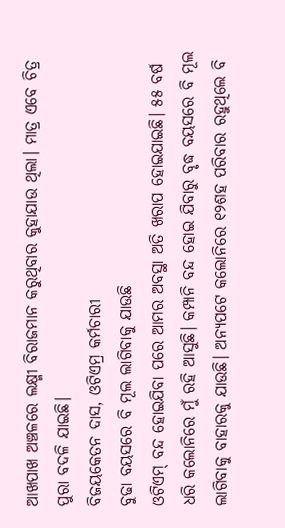ଆଖପାଖ ଅଞ୍ଚଳରେ ଲକ୍ଷ୍ମୀ ବିରାଜମାନ କରୁଥିବାର କୁହାଯାଉ ଥିଲା। ମାତ୍ର ଏବେ ଚିତ୍ର ପୁରା ବଦଳି ଯାଇଛି।
ବିଜୟକେତନ ଦାସ, ଓଟିଏମ୍ର କର୍ମଚାରୀ
ବୁଢା ବୟସରେ ବି ମୂଲ ଲାଗିବାକୁ ଯାଉଛି
ଓଟିଏମ୍ ବନ୍ଦ ହୋଇଯିବା ପରେ ଆମର ଅବସ୍ଥା ଅତି ଖରାପ ହୋଇଯାଇଛି। ୫୫ ବର୍ଷ ଧରି କଲୋନିରେ ମୁଁ ରହି ଆସୁଛି। କମ୍ପାନି ବନ୍ଦ ହୋଇ ଯିବାରୁ ବୃଦ୍ଧ ବୟସରେ ବି ମୂଲ ଲାଗିବାକୁ ବାହାରକୁ ଯାଉଛି। ଅନ୍ୟପଟେ କଲୋନିରେ ୧୨ଶହ ପରିବାର ରହୁଥିଲେ ବି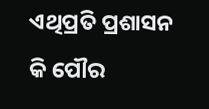ଏଥିପ୍ରତି ପ୍ରଶାସନ କି ପୌର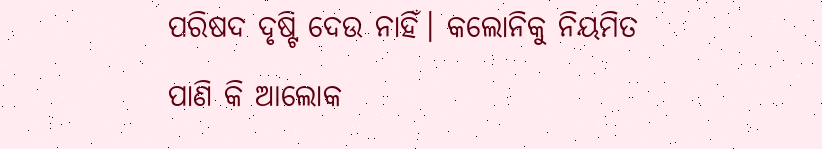ପରିଷଦ ଦୃଷ୍ଟି ଦେଉ ନାହିଁ। କଲୋନିକୁ ନିୟମିତ ପାଣି କି ଆଲୋକ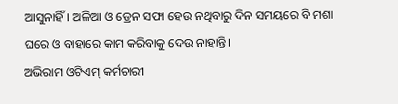ଆସୁନାହିଁ। ଅଳିଆ ଓ ଡ୍ରେନ ସଫା ହେଉ ନଥିବାରୁ ଦିନ ସମୟରେ ବି ମଶା ଘରେ ଓ ବାହାରେ କାମ କରିବାକୁ ଦେଉ ନାହାନ୍ତି।
ଅଭିରାମ ଓଟିଏମ୍ କର୍ମଚାରୀ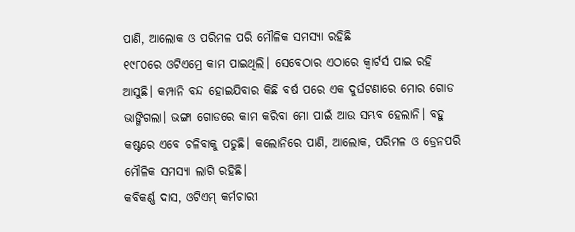ପାଣି, ଆଲୋକ ଓ ପରିମଳ ପରି ମୌଳିକ ସମସ୍ୟା ରହିଛି
୧୯୮୦ରେ ଓଟିଏମ୍ରେ କାମ ପାଇଥିଲି। ସେବେଠାର ଏଠାରେ କ୍ବାର୍ଟର୍ସ ପାଇ ରହି ଆସୁଛି। କମ୍ପାନି ବନ୍ଦ ହୋଇଯିବାର କିଛି ବର୍ଷ ପରେ ଏକ ଦୁର୍ଘଟଣାରେ ମୋର ଗୋଡ ଭାଙ୍ଗିଗଲା। ଭଙ୍ଗା ଗୋଡରେ କାମ କରିବା ମୋ ପାଇଁ ଆଉ ସମ୍ଭବ ହେଲାନି। ବହୁ କଷ୍ଟରେ ଏବେ ଚଳିବାକୁ ପଡୁଛି। କଲୋନିରେ ପାଣି, ଆଲୋକ, ପରିମଳ ଓ ଡ୍ରେନପରି ମୌଳିକ ସମସ୍ୟା ଲାଗି ରହିଛି।
କବିକର୍ଣ୍ଣ ଦାସ, ଓଟିଏମ୍ କର୍ମଚାରୀ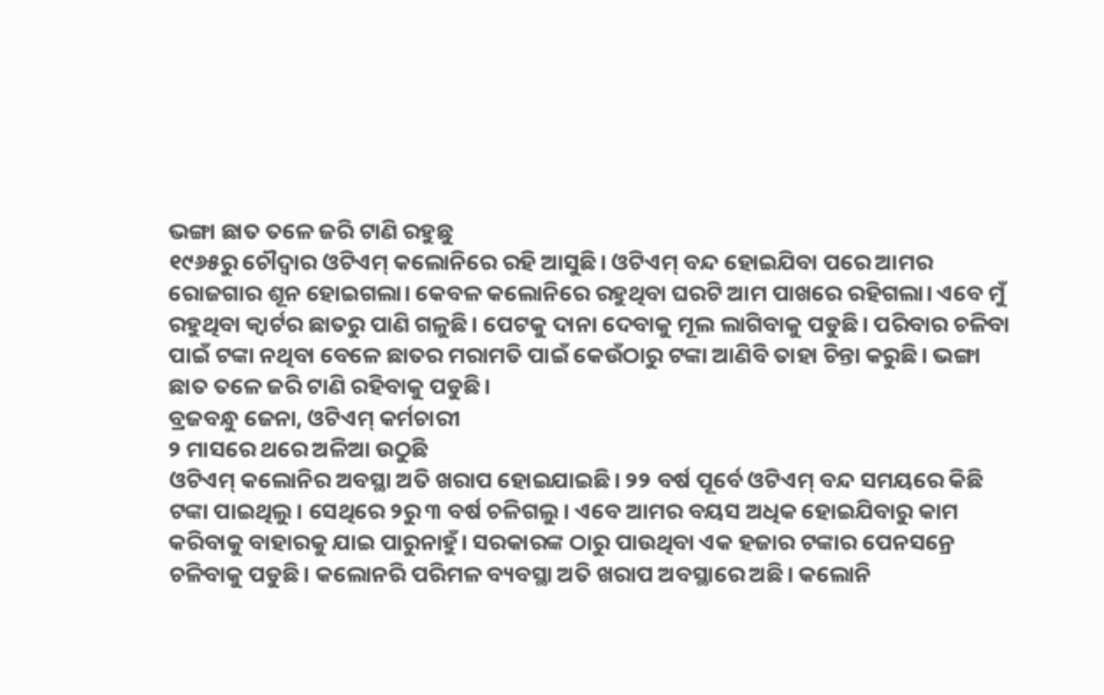ଭଙ୍ଗା ଛାତ ତଳେ ଜରି ଟାଣି ରହୁଛୁ
୧୯୬୫ରୁ ଚୌଦ୍ବାର ଓଟିଏମ୍ କଲୋନିରେ ରହି ଆସୁଛି। ଓଟିଏମ୍ ବନ୍ଦ ହୋଇଯିବା ପରେ ଆମର ରୋଜଗାର ଶୂନ ହୋଇଗଲା। କେବଳ କଲୋନିରେ ରହୁଥିବା ଘରଟି ଆମ ପାଖରେ ରହିଗଲା। ଏବେ ମୁଁ ରହୁଥିବା କ୍ବାର୍ଟର ଛାତରୁ ପାଣି ଗଳୁଛି। ପେଟକୁ ଦାନା ଦେବାକୁ ମୂଲ ଲାଗିବାକୁ ପଡୁଛି। ପରିବାର ଚଳିବା ପାଇଁ ଟଙ୍କା ନଥିବା ବେଳେ ଛାତର ମରାମତି ପାଇଁ କେଉଁଠାରୁ ଟଙ୍କା ଆଣିବି ତାହା ଚିନ୍ତା କରୁଛି। ଭଙ୍ଗା ଛାତ ତଳେ ଜରି ଟାଣି ରହିବାକୁ ପଡୁଛି।
ବ୍ରଜବନ୍ଧୁ ଜେନା, ଓଟିଏମ୍ କର୍ମଚାରୀ
୨ ମାସରେ ଥରେ ଅଳିଆ ଉଠୁଛି
ଓଟିଏମ୍ କଲୋନିର ଅବସ୍ଥା ଅତି ଖରାପ ହୋଇଯାଇଛି। ୨୨ ବର୍ଷ ପୂର୍ବେ ଓଟିଏମ୍ ବନ୍ଦ ସମୟରେ କିଛି ଟଙ୍କା ପାଇଥିଲୁ। ସେଥିରେ ୨ରୁ ୩ ବର୍ଷ ଚଳିଗଲୁ। ଏବେ ଆମର ବୟସ ଅଧିକ ହୋଇଯିବାରୁ କାମ କରିବାକୁ ବାହାରକୁ ଯାଇ ପାରୁନାହୁଁ। ସରକାରଙ୍କ ଠାରୁ ପାଉଥିବା ଏକ ହଜାର ଟଙ୍କାର ପେନସନ୍ରେ ଚଳିବାକୁ ପଡୁଛି। କଲୋନରି ପରିମଳ ବ୍ୟବସ୍ଥା ଅତି ଖରାପ ଅବସ୍ଥାରେ ଅଛି। କଲୋନି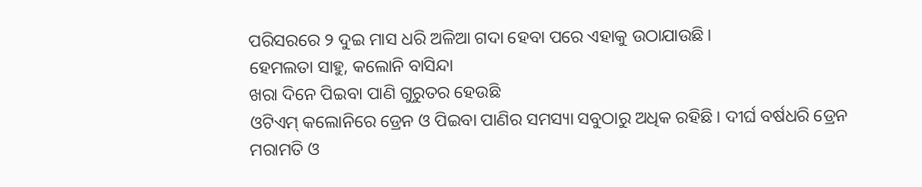ପରିସରରେ ୨ ଦୁଇ ମାସ ଧରି ଅଳିଆ ଗଦା ହେବା ପରେ ଏହାକୁ ଉଠାଯାଉଛି।
ହେମଲତା ସାହୁ, କଲୋନି ବାସିନ୍ଦା
ଖରା ଦିନେ ପିଇବା ପାଣି ଗୁରୁତର ହେଉଛି
ଓଟିଏମ୍ କଲୋନିରେ ଡ୍ରେନ ଓ ପିଇବା ପାଣିର ସମସ୍ୟା ସବୁଠାରୁ ଅଧିକ ରହିଛି। ଦୀର୍ଘ ବର୍ଷଧରି ଡ୍ରେନ ମରାମତି ଓ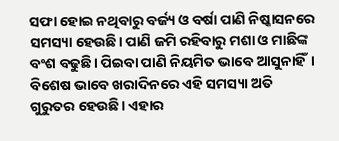ସଫା ହୋଇ ନଥିବାରୁ ବର୍ଜ୍ୟ ଓ ବର୍ଷା ପାଣି ନିଷ୍କାସନରେ ସମସ୍ୟା ହେଉଛି। ପାଣି ଜମି ରହିବାରୁ ମଶା ଓ ମାଛିଙ୍କ ବଂଶ ବଢୁଛି। ପିଇବା ପାଣି ନିୟମିତ ଭାବେ ଆସୁନାହିଁ। ବିଶେଷ ଭାବେ ଖରାଦିନରେ ଏହି ସମସ୍ୟା ଅତି ଗୁରୁତର ହେଉଛି। ଏହାର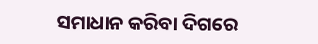ସମାଧାନ କରିବା ଦିଗରେ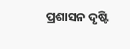ପ୍ରଶାସନ ଦୃଷ୍ଟି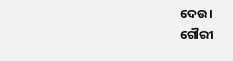ଦେଉ।
ଗୌରୀ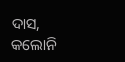ଦାସ, କଲୋନି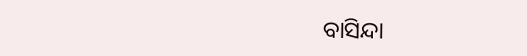ବାସିନ୍ଦା